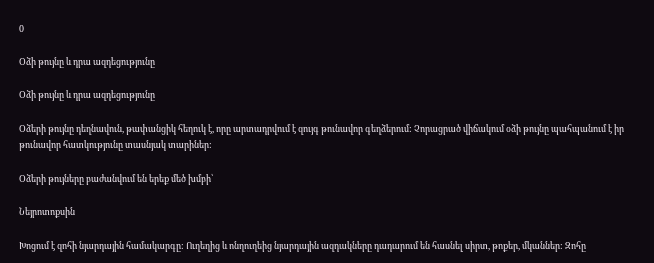0

Օձի թույնը և դրա ազդեցությունը

Օձի թույնը և դրա ազդեցությունը

Օձերի թույնը դեղնավուն, թափանցիկ հեղուկ է, որը արտադրվում է զույգ թունավոր գեղձերում: Չորացրած վիճակում օձի թույնը պահպանում է իր թունավոր հատկությունը տասնյակ տարիներ:

Օձերի թույները բաժանվում են երեք մեծ խմբի՝

Նեյրոտոքսին

Խոցում է զոհի նյարդային համակարգը: Ուղեղից և ոնղուղեից նյարդային ազդակները դադարում են հասնել սիրտ, թոքեր, մկաններ: Զոհը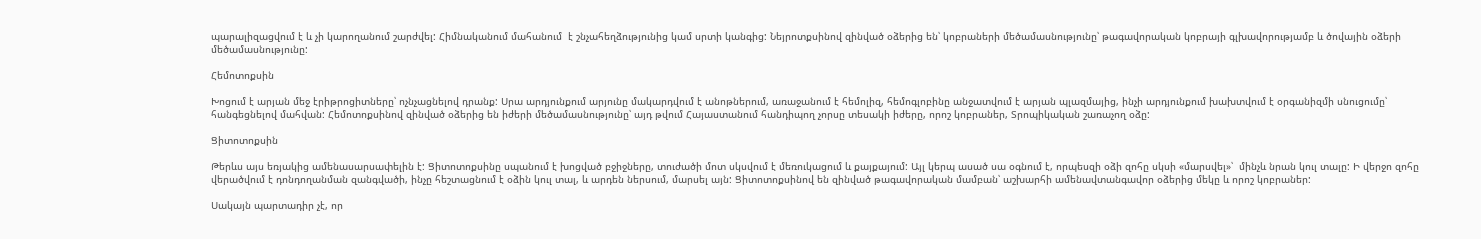պարալիզացվում է և չի կարողանում շարժվել: Հիմնականում մահանում  է շնչահեղձությունից կամ սրտի կանգից: Նեյրոտքսինով զինված օձերից են՝ կոբրաների մեծամասնությունը՝ թագավորական կոբրայի գլխավորությամբ և ծովային օձերի մեծամասնությունը:

Հեմոտոքսին

Խոցում է արյան մեջ էրիթրոցիտները՝ ոչնչացնելով դրանք: Սրա արդյունքում արյունը մակարդվում է անոթներում, առաջանում է հեմոլիզ, հեմոգլոբինը անջատվում է արյան պլազմայից, ինչի արդյունքում խախտվում է օրգանիզմի սնուցումը՝ հանգեցնելով մահվան: Հեմոտոքսինով զինված օձերից են իժերի մեծամասնությունը՝ այդ թվում Հայաստանում հանդիպող չորսը տեսակի իժերը, որոշ կոբրաներ, Տրոպիկական շառաչող օձը:

Ցիտոտոքսին

Թերևս այս եռյակից ամենասարսափելին է: Ցիտոտոքսինը սպանում է խոցված բջիջները, տուժածի մոտ սկսվում է մեռուկացում և քայքայում: Այլ կերպ ասած սա օգնում է, որպեսզի օձի զոհը սկսի «մարսվել»՝  մինչև նրան կուլ տալը: Ի վերջո զոհը վերածվում է դոնդողանման զանգվածի, ինչը հեշտացնում է օձին կուլ տալ, և արդեն ներսում, մարսել այն: Ցիտոտոքսինով են զինված թագավորական մամբան՝ աշխարհի ամենավտանգավոր օձերից մեկը և որոշ կոբրաներ:

Սակայն պարտադիր չէ, որ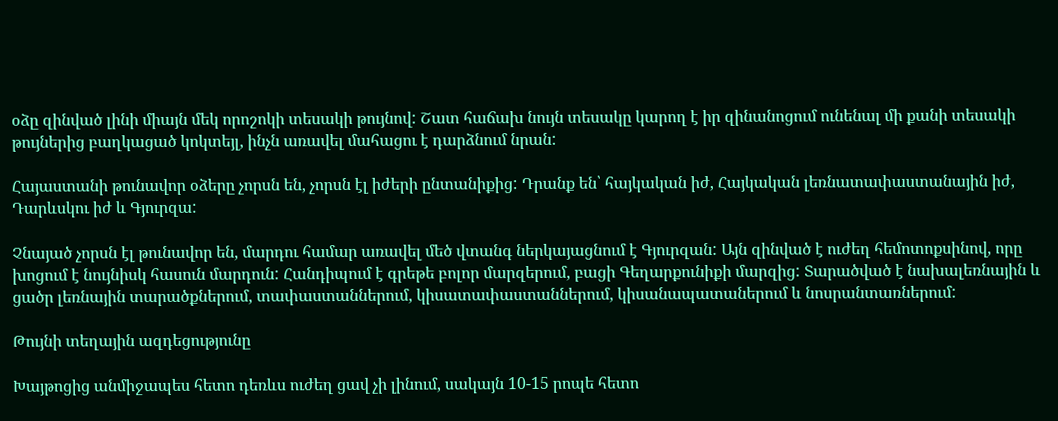օձը զինված լինի միայն մեկ որոշոկի տեսակի թույնով: Շատ հաճախ նույն տեսակը կարող է իր զինանոցում ունենալ մի քանի տեսակի թույներից բաղկացած կոկտեյլ, ինչն առավել մահացու է դարձնում նրան:

Հայաստանի թունավոր օձերը չորսն են, չորսն էլ իժերի ընտանիքից: Դրանք են՝ հայկական իժ, Հայկական լեռնատափաստանային իժ, Դարևսկու իժ և Գյուրզա:

Չնայած չորսն էլ թունավոր են, մարդու համար առավել մեծ վտանգ ներկայացնում է Գյուրզան: Այն զինված է ուժեղ հեմոտոքսինով, որը խոցում է նույնիսկ հասուն մարդուն: Հանդիպում է գրեթե բոլոր մարզերում, բացի Գեղարքունիքի մարզից: Տարածված է նախալեռնային և ցածր լեռնային տարածքներում, տափաստաններում, կիսատափաստաններում, կիսանապատաներում և նոսրանտառներում:

Թույնի տեղային ազդեցությունը

Խայթոցից անմիջապես հետո դեռևս ուժեղ ցավ չի լինում, սակայն 10-15 րոպե հետո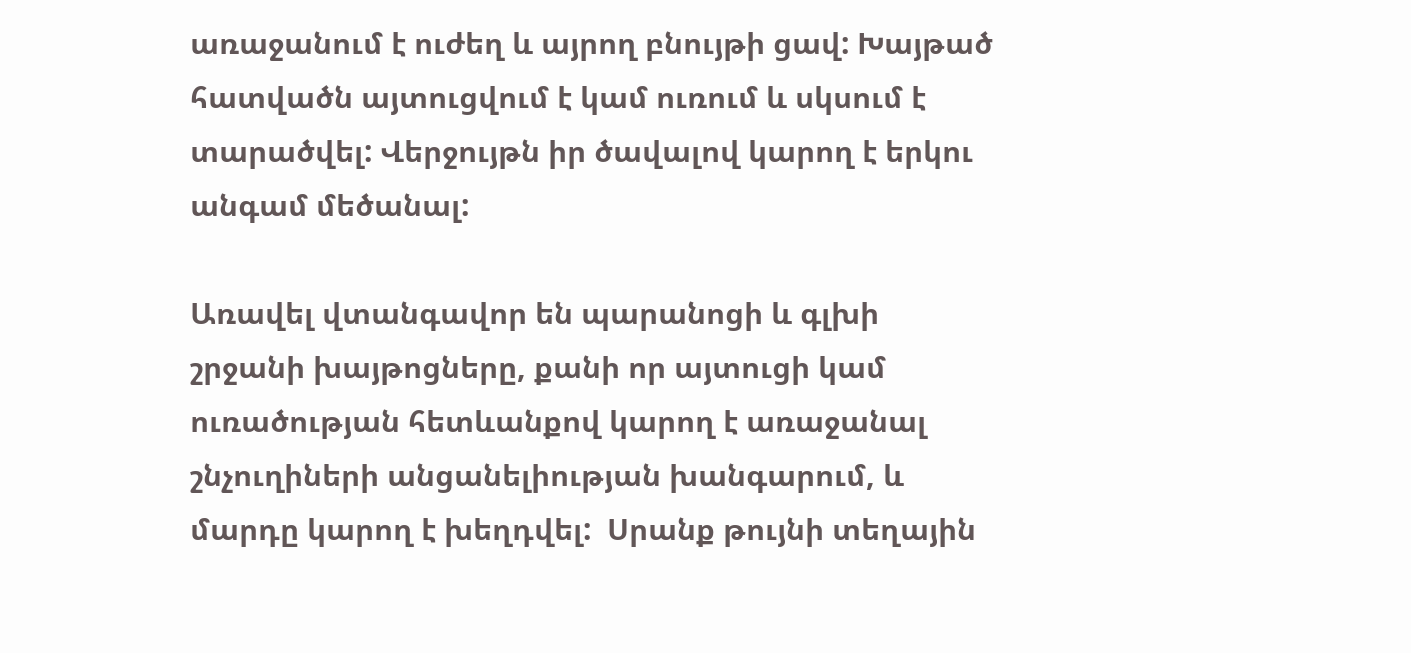առաջանում է ուժեղ և այրող բնույթի ցավ: Խայթած հատվածն այտուցվում է կամ ուռում և սկսում է տարածվել: Վերջույթն իր ծավալով կարող է երկու անգամ մեծանալ:

Առավել վտանգավոր են պարանոցի և գլխի շրջանի խայթոցները, քանի որ այտուցի կամ ուռածության հետևանքով կարող է առաջանալ շնչուղիների անցանելիության խանգարում, և մարդը կարող է խեղդվել:  Սրանք թույնի տեղային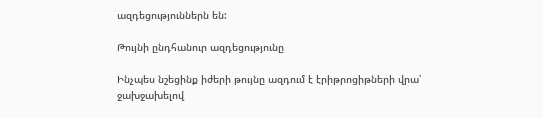ազդեցություններն են:

Թույնի ընդհանուր ազդեցությունը

Ինչպես նշեցինք իժերի թույնը ազդում է էրիթրոցիթների վրա՝ ջախջախելով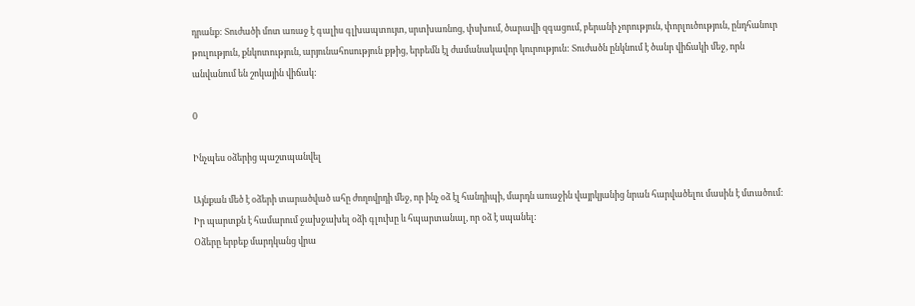դրանք: Տուժածի մոտ առաջ է գալիս գլխապտույտ, սրտխառնոց, փսխում, ծարավի զգացում, բերանի չորություն, փորլուծություն, ընդհանուր թուլություն, քնկոտություն, արյունահոսություն քթից, երբեմն էլ ժամանակավոր կուրություն: Տուժածն ընկնում է ծանր վիճակի մեջ, որն անվանում են շոկային վիճակ:

0

Ինչպես օձերից պաշտպանվել

Այնքան մեծ է օձերի տարածված ահը ժողովրդի մեջ, որ ինչ օձ էլ հանդիպի, մարդն առաջին վայրկյանից նրան հարվածելու մասին է մտածում: Իր պարտքն է համարում ջախջախել օձի գլուխը և հպարտանալ, որ օձ է սպանել:
Օձերը երբեք մարդկանց վրա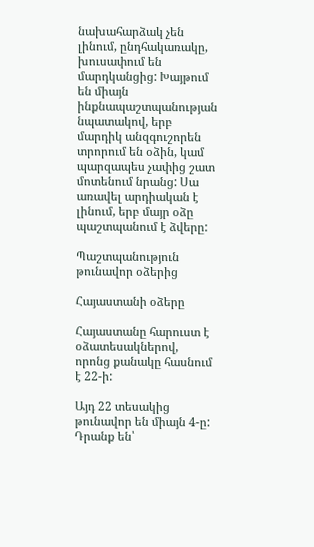նախահարձակ չեն լինում, ընդհակառակը, խուսափում են մարդկանցից: Խայթում են միայն ինքնապաշտպանության նպատակով, երբ մարդիկ անզգուշորեն տրորում են օձին, կամ պարզապես չափից շատ մոտենում նրանց: Սա առավել արդիական է լինում, երբ մայր օձը պաշտպանում է ձվերը:

Պաշտպանություն թունավոր օձերից

Հայաստանի օձերը

Հայաստանը հարուստ է օձատեսակներով, որոնց քանակը հասնում է 22-ի:

Այդ 22 տեսակից թունավոր են միայն 4-ը: Դրանք են՝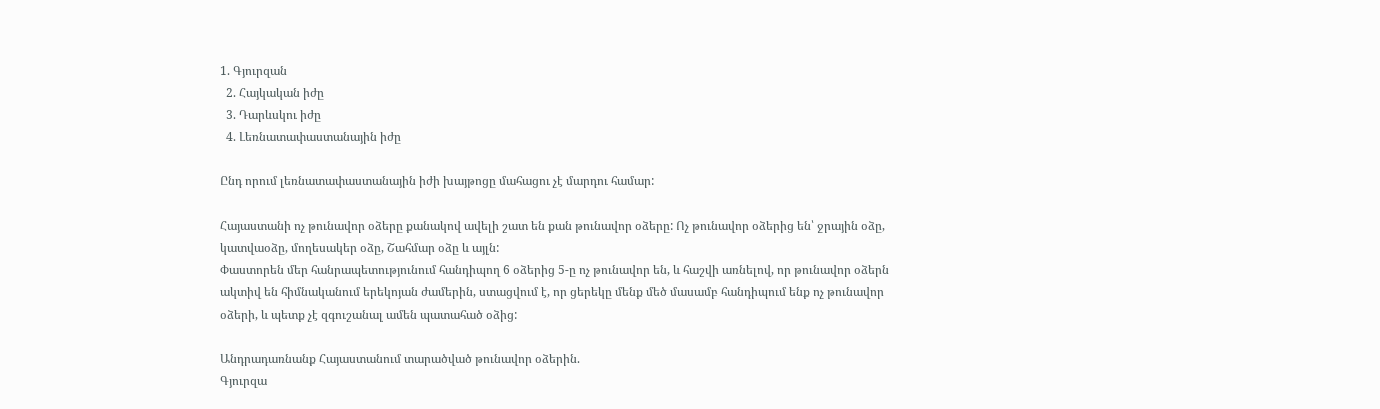1. Գյուրզան
  2. Հայկական իժը
  3. Դարևսկու իժը
  4. Լեռնատափաստանային իժը

Ընդ որում լեռնատափաստանային իժի խայթոցը մահացու չէ մարդու համար:

Հայաստանի ոչ թունավոր օձերը քանակով ավելի շատ են քան թունավոր օձերը: Ոչ թունավոր օձերից են՝ ջրային օձը, կատվաօձը, մողեսակեր օձը, Շահմար օձը և այլն:
Փաստորեն մեր հանրապետությունում հանդիպող 6 օձերից 5-ը ոչ թունավոր են, և հաշվի առնելով, որ թունավոր օձերն ակտիվ են հիմնականում երեկոյան ժամերին, ստացվում է, որ ցերեկը մենք մեծ մասամբ հանդիպում ենք ոչ թունավոր օձերի, և պետք չէ զգուշանալ ամեն պատահած օձից:

Անդրադառնանք Հայաստանում տարածված թունավոր օձերին.
Գյուրզա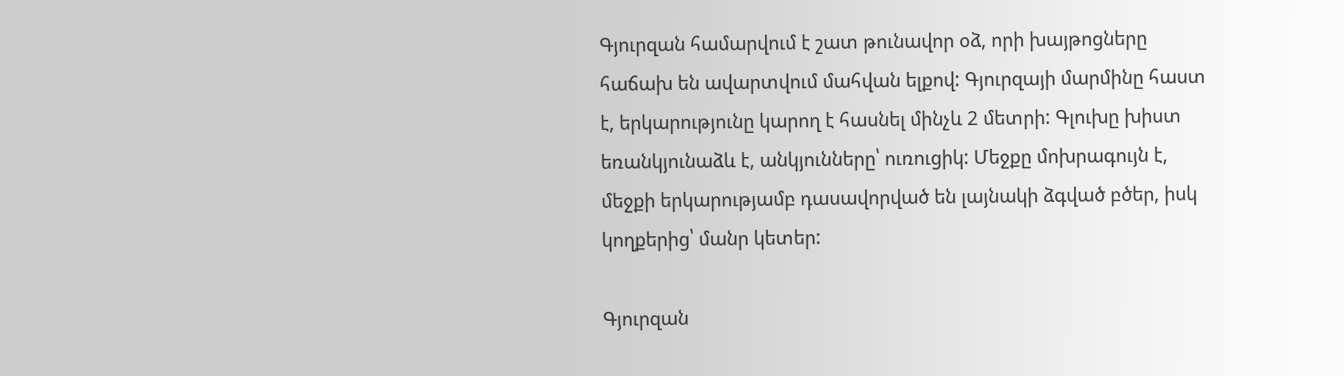Գյուրզան համարվում է շատ թունավոր օձ, որի խայթոցները հաճախ են ավարտվում մահվան ելքով: Գյուրզայի մարմինը հաստ է, երկարությունը կարող է հասնել մինչև 2 մետրի: Գլուխը խիստ եռանկյունաձև է, անկյունները՝ ուռուցիկ: Մեջքը մոխրագույն է, մեջքի երկարությամբ դասավորված են լայնակի ձգված բծեր, իսկ կողքերից՝ մանր կետեր:

Գյուրզան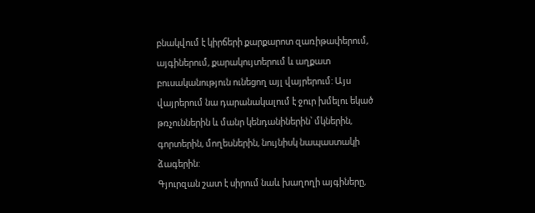բնակվում է կիրճերի քարքարոտ զառիթափերում, այգիներում, քարակույտերում և աղքատ բուսականություն ունեցող այլ վայրերում: Այս վայրերում նա դարանակալում է ջուր խմելու եկած թռչուններին և մանր կենդանիներին՝ մկներին, գորտերին, մողեսներին, նույնիսկ նապաստակի ձագերին:
Գյուրզան շատ է սիրում նաև խաղողի այգիները,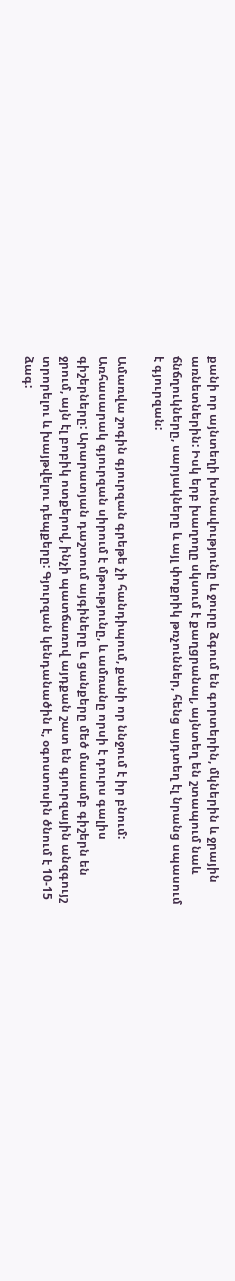քանի որ այնտեղի խոնավությունը և ջուրը ձգում են գորտերին, մկներին և ջրային առնետներին: Իսկ երբ խաղողը սկսում է քաղցրանալ, այնտեղ են շտապում նաև ճնճղուկները, սարյակները և այլ փոքրիկ թռչուններ, հենց այդտեղ էլ նրանց սպասում է գյուրզան:

Ամառվա շոգին գյուրզան գրեթե չի հանդիպում, քանի որ ննջում է իր բնում: Առհասարակ գյուրզան սիրում է մթությունը, և ամռանը որսի է դուրս գալիս գիշերները: Արարատյան դաշտում այգիները և ցանքերը մեծ մասամբ գիշերն են ջրում, այն էլ բոբիկ ոտքերով, ինչի պատճառով այդքան շատ են գյուրզային անզգույշ տրորելու և խայթվելու դեպքերը: Գյուրզան կենդանածին է, օգոստոսին ծնում է 10-15 ձագ: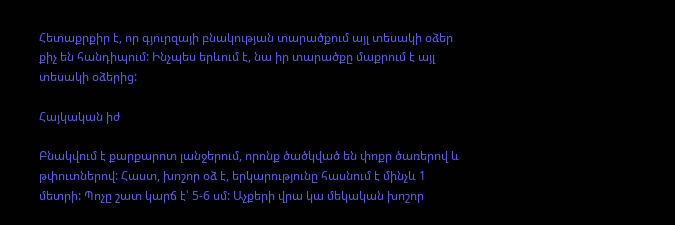Հետաքրքիր է, որ գյուրզայի բնակության տարածքում այլ տեսակի օձեր քիչ են հանդիպում: Ինչպես երևում է, նա իր տարածքը մաքրում է այլ տեսակի օձերից:

Հայկական իժ

Բնակվում է քարքարոտ լանջերում, որոնք ծածկված են փոքր ծառերով և թփուտներով: Հաստ, խոշոր օձ է, երկարությունը հասնում է մինչև 1 մետրի: Պոչը շատ կարճ է՝ 5-6 սմ: Աչքերի վրա կա մեկական խոշոր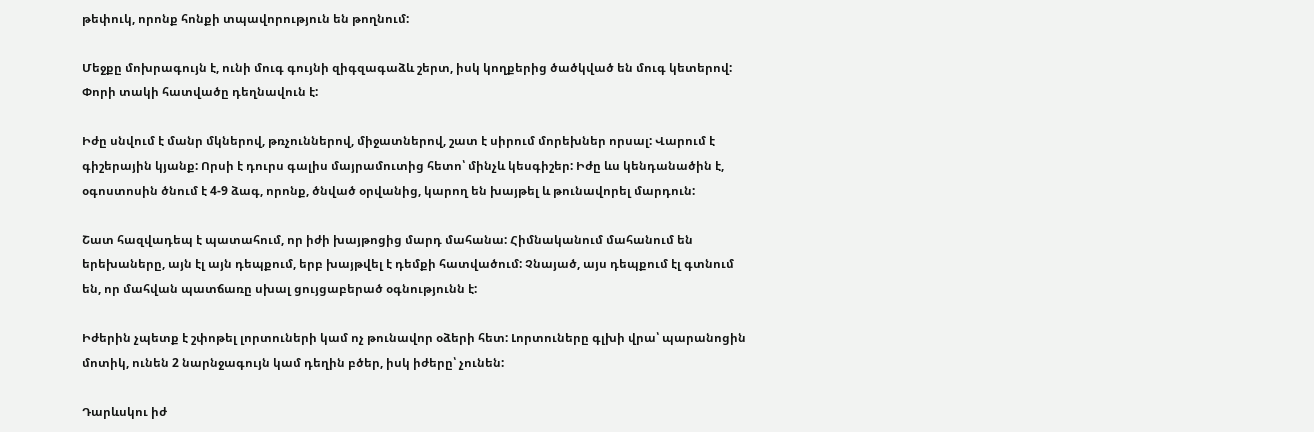թեփուկ, որոնք հոնքի տպավորություն են թողնում:

Մեջքը մոխրագույն է, ունի մուգ գույնի զիգզագաձև շերտ, իսկ կողքերից ծածկված են մուգ կետերով: Փորի տակի հատվածը դեղնավուն է:

Իժը սնվում է մանր մկներով, թռչուններով, միջատներով, շատ է սիրում մորեխներ որսալ: Վարում է գիշերային կյանք: Որսի է դուրս գալիս մայրամուտից հետո՝ մինչև կեսգիշեր: Իժը ևս կենդանածին է, օգոստոսին ծնում է 4-9 ձագ, որոնք, ծնված օրվանից, կարող են խայթել և թունավորել մարդուն:

Շատ հազվադեպ է պատահում, որ իժի խայթոցից մարդ մահանա: Հիմնականում մահանում են երեխաները, այն էլ այն դեպքում, երբ խայթվել է դեմքի հատվածում: Չնայած, այս դեպքում էլ գտնում են, որ մահվան պատճառը սխալ ցույցաբերած օգնությունն է:

Իժերին չպետք է շփոթել լորտուների կամ ոչ թունավոր օձերի հետ: Լորտուները գլխի վրա՝ պարանոցին մոտիկ, ունեն 2 նարնջագույն կամ դեղին բծեր, իսկ իժերը՝ չունեն:

Դարևսկու իժ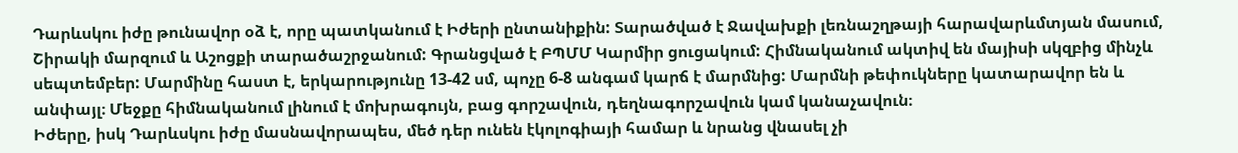Դարևսկու իժը թունավոր օձ է, որը պատկանում է Իժերի ընտանիքին: Տարածված է Ջավախքի լեռնաշղթայի հարավարևմտյան մասում, Շիրակի մարզում և Աշոցքի տարածաշրջանում: Գրանցված է ԲՊՄՄ Կարմիր ցուցակում: Հիմնականում ակտիվ են մայիսի սկզբից մինչև սեպտեմբեր: Մարմինը հաստ է, երկարությունը 13-42 սմ, պոչը 6-8 անգամ կարճ է մարմնից: Մարմնի թեփուկները կատարավոր են և անփայլ։ Մեջքը հիմնականում լինում է մոխրագույն, բաց գորշավուն, դեղնագորշավուն կամ կանաչավուն։
Իժերը, իսկ Դարևսկու իժը մասնավորապես, մեծ դեր ունեն էկոլոգիայի համար և նրանց վնասել չի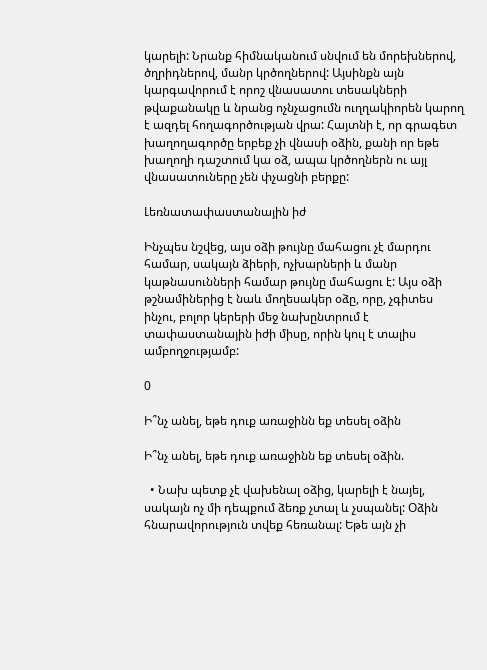կարելի: Նրանք հիմնականում սնվում են մորեխներով, ծղրիդներով, մանր կրծողներով: Այսինքն այն կարգավորում է որոշ վնասատու տեսակների թվաքանակը և նրանց ոչնչացումն ուղղակիորեն կարող է ազդել հողագործության վրա: Հայտնի է, որ գրագետ խաղողագործը երբեք չի վնասի օձին, քանի որ եթե խաղողի դաշտում կա օձ, ապա կրծողներն ու այլ վնասատուները չեն փչացնի բերքը:

Լեռնատափաստանային իժ

Ինչպես նշվեց, այս օձի թույնը մահացու չէ մարդու համար, սակայն ձիերի, ոչխարների և մանր կաթնասունների համար թույնը մահացու է: Այս օձի թշնամիներից է նաև մողեսակեր օձը, որը, չգիտես ինչու, բոլոր կերերի մեջ նախընտրում է տափաստանային իժի միսը, որին կուլ է տալիս ամբողջությամբ:

0

Ի՞նչ անել, եթե դուք առաջինն եք տեսել օձին

Ի՞նչ անել, եթե դուք առաջինն եք տեսել օձին.

  • Նախ պետք չէ վախենալ օձից, կարելի է նայել, սակայն ոչ մի դեպքում ձեռք չտալ և չսպանել: Օձին հնարավորություն տվեք հեռանալ: Եթե այն չի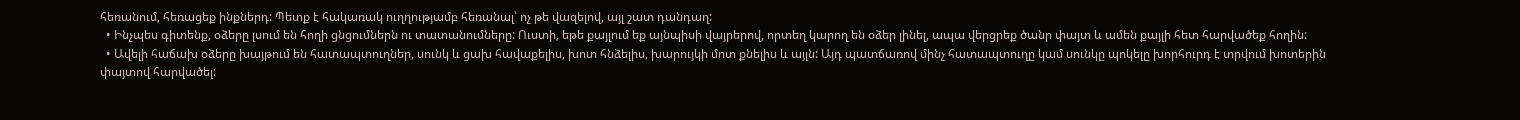հեռանում, հեռացեք ինքներդ: Պետք է հակառակ ուղղությամբ հեռանալ՝ ոչ թե վազելով, այլ շատ դանդաղ:
  • Ինչպես գիտենք, օձերը լսում են հողի ցնցումներն ու տատանումները: Ուստի, եթե քայլում եք այնպիսի վայրերով, որտեղ կարող են օձեր լինել, ապա վերցրեք ծանր փայտ և ամեն քայլի հետ հարվածեք հողին:
  • Ավելի հաճախ օձերը խայթում են հատապտուղներ, սունկ և ցախ հավաքելիս, խոտ հնձելիս, խարույկի մոտ քնելիս և այլն: Այդ պատճառով մինչ հատապտուղը կամ սունկը պոկելը խորհուրդ է տրվում խոտերին փայտով հարվածել: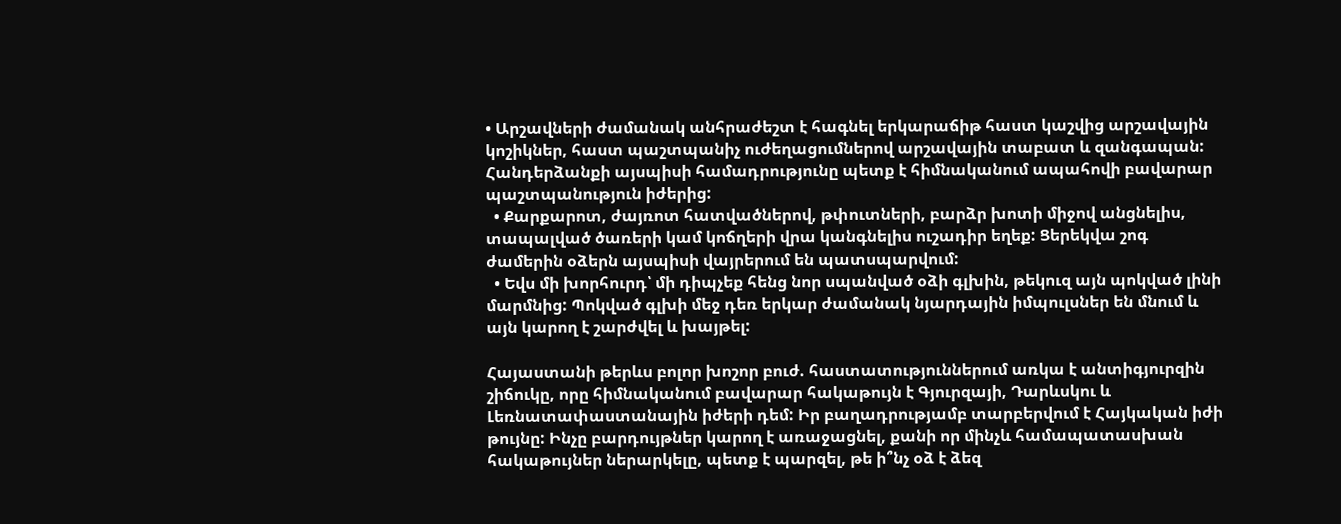• Արշավների ժամանակ անհրաժեշտ է հագնել երկարաճիթ հաստ կաշվից արշավային կոշիկներ, հաստ պաշտպանիչ ուժեղացումներով արշավային տաբատ և զանգապան: Հանդերձանքի այսպիսի համադրությունը պետք է հիմնականում ապահովի բավարար պաշտպանություն իժերից:
  • Քարքարոտ, ժայռոտ հատվածներով, թփուտների, բարձր խոտի միջով անցնելիս, տապալված ծառերի կամ կոճղերի վրա կանգնելիս ուշադիր եղեք: Ցերեկվա շոգ ժամերին օձերն այսպիսի վայրերում են պատսպարվում:
  • Եվս մի խորհուրդ՝ մի դիպչեք հենց նոր սպանված օձի գլխին, թեկուզ այն պոկված լինի մարմնից: Պոկված գլխի մեջ դեռ երկար ժամանակ նյարդային իմպուլսներ են մնում և այն կարող է շարժվել և խայթել:

Հայաստանի թերևս բոլոր խոշոր բուժ. հաստատություններում առկա է անտիգյուրզին շիճուկը, որը հիմնականում բավարար հակաթույն է Գյուրզայի, Դարևսկու և Լեռնատափաստանային իժերի դեմ: Իր բաղադրությամբ տարբերվում է Հայկական իժի թույնը: Ինչը բարդույթներ կարող է առաջացնել, քանի որ մինչև համապատասխան հակաթույներ ներարկելը, պետք է պարզել, թե ի՞նչ օձ է ձեզ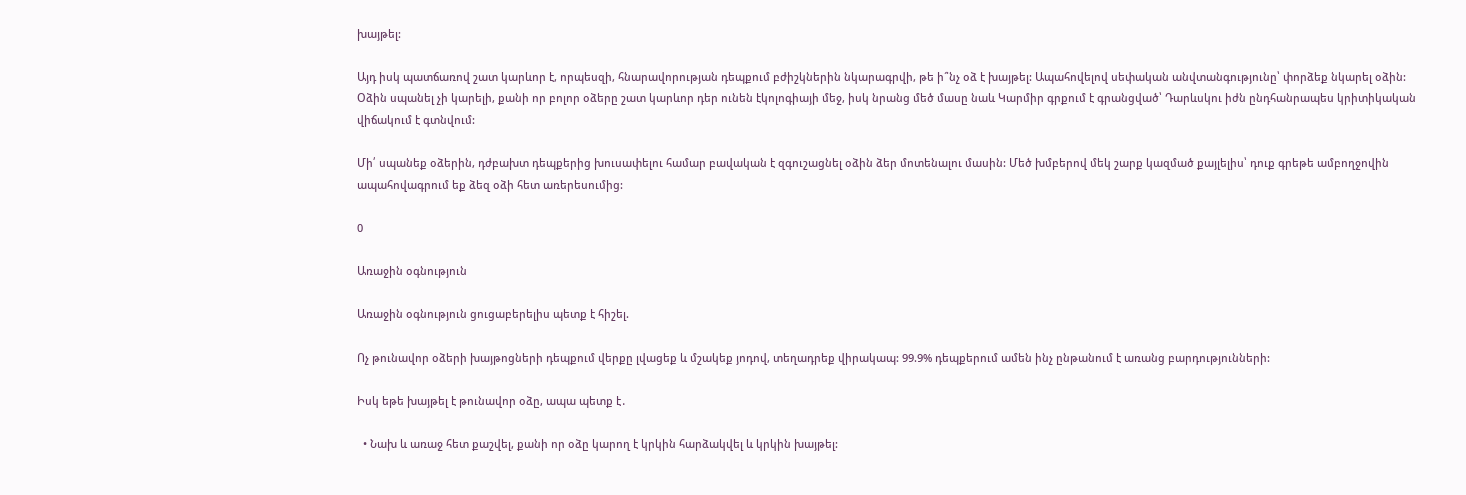խայթել:

Այդ իսկ պատճառով շատ կարևոր է, որպեսզի, հնարավորության դեպքում բժիշկներին նկարագրվի, թե ի՞նչ օձ է խայթել: Ապահովելով սեփական անվտանգությունը՝ փորձեք նկարել օձին: Օձին սպանել չի կարելի, քանի որ բոլոր օձերը շատ կարևոր դեր ունեն էկոլոգիայի մեջ, իսկ նրանց մեծ մասը նաև Կարմիր գրքում է գրանցված՝ Դարևսկու իժն ընդհանրապես կրիտիկական վիճակում է գտնվում:

Մի՛ սպանեք օձերին, դժբախտ դեպքերից խուսափելու համար բավական է զգուշացնել օձին ձեր մոտենալու մասին: Մեծ խմբերով մեկ շարք կազմած քայլելիս՝ դուք գրեթե ամբողջովին ապահովագրում եք ձեզ օձի հետ առերեսումից:

0

Առաջին օգնություն

Առաջին օգնություն ցուցաբերելիս պետք է հիշել.

Ոչ թունավոր օձերի խայթոցների դեպքում վերքը լվացեք և մշակեք յոդով, տեղադրեք վիրակապ: 99.9% դեպքերում ամեն ինչ ընթանում է առանց բարդությունների:

Իսկ եթե խայթել է թունավոր օձը, ապա պետք է․

  • Նախ և առաջ հետ քաշվել, քանի որ օձը կարող է կրկին հարձակվել և կրկին խայթել: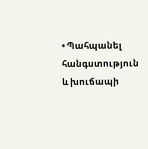• Պահպանել հանգստություն և խուճապի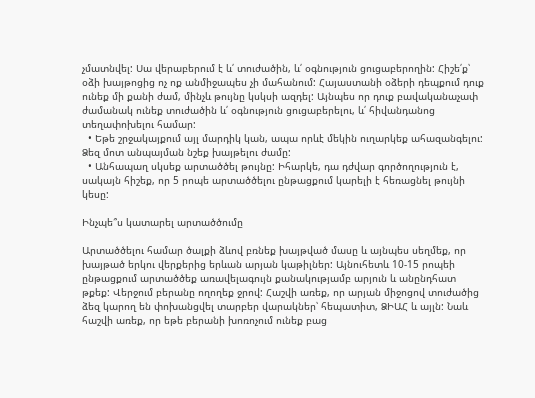չմատնվել: Սա վերաբերում է և՛ տուժածին, և՛ օգնություն ցուցաբերողին: Հիշե՛ք՝ օձի խայթոցից ոչ ոք անմիջապես չի մահանում: Հայաստանի օձերի դեպքում դուք ունեք մի քանի ժամ, մինչև թույնը կսկսի ազդել: Այնպես որ դուք բավականաչափ ժամանակ ունեք տուժածին և՛ օգնություն ցուցաբերելու, և՛ հիվանդանոց տեղափոխելու համար:
  • Եթե շրջակայքում այլ մարդիկ կան, ապա որևէ մեկին ուղարկեք ահազանգելու: Ձեզ մոտ անպայման նշեք խայթելու ժամը:
  • Անհապաղ սկսեք արտածծել թույնը: Իհարկե, դա դժվար գործողություն է, սակայն հիշեք, որ 5 րոպե արտածծելու ընթացքում կարելի է հեռացնել թույնի կեսը:

Ինչպե՞ս կատարել արտածծումը

Արտածծելու համար ծալքի ձևով բռնեք խայթված մասը և այնպես սեղմեք, որ խայթած երկու վերքերից երևան արյան կաթիլներ: Այնուհետև 10-15 րոպեի ընթացքում արտածծեք առավելագույն քանակությամբ արյուն և անընդհատ թքեք: Վերջում բերանը ողողեք ջրով: Հաշվի առեք, որ արյան միջոցով տուժածից ձեզ կարող են փոխանցվել տարբեր վարակներ՝ հեպատիտ, ՁԻԱՀ և այլն: Նաև հաշվի առեք, որ եթե բերանի խոռոչում ունեք բաց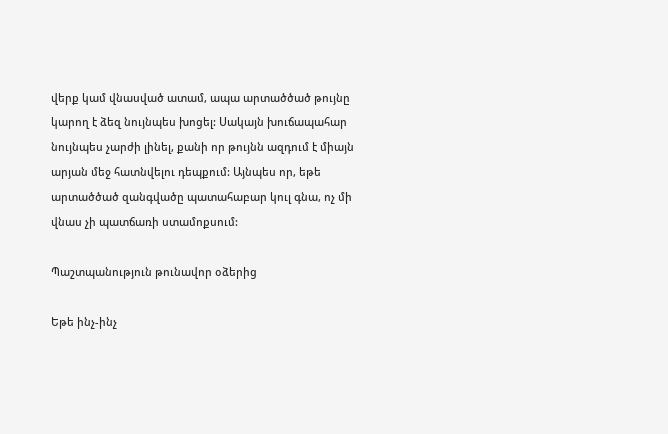վերք կամ վնասված ատամ, ապա արտածծած թույնը կարող է ձեզ նույնպես խոցել: Սակայն խուճապահար նույնպես չարժի լինել, քանի որ թույնն ազդում է միայն արյան մեջ հատնվելու դեպքում: Այնպես որ, եթե արտածծած զանգվածը պատահաբար կուլ գնա, ոչ մի վնաս չի պատճառի ստամոքսում:

Պաշտպանություն թունավոր օձերից

Եթե ինչ-ինչ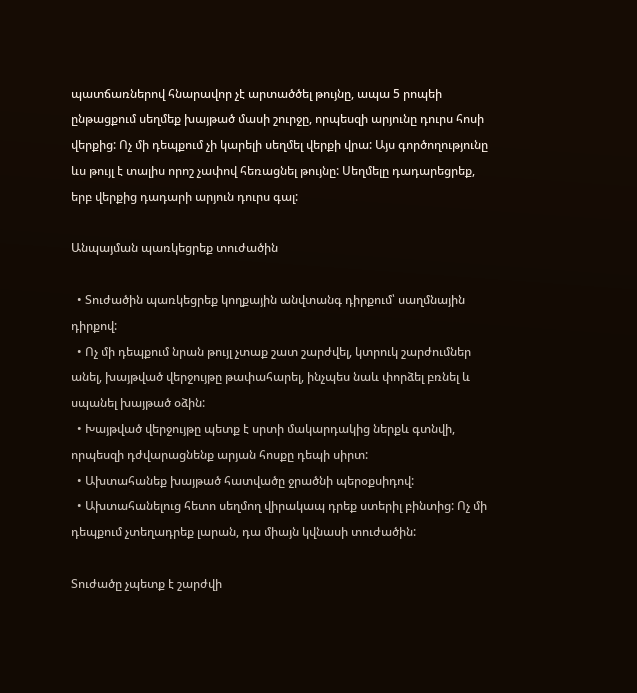պատճառներով հնարավոր չէ արտածծել թույնը, ապա 5 րոպեի ընթացքում սեղմեք խայթած մասի շուրջը, որպեսզի արյունը դուրս հոսի վերքից: Ոչ մի դեպքում չի կարելի սեղմել վերքի վրա: Այս գործողությունը ևս թույլ է տալիս որոշ չափով հեռացնել թույնը: Սեղմելը դադարեցրեք, երբ վերքից դադարի արյուն դուրս գալ:

Անպայման պառկեցրեք տուժածին

  • Տուժածին պառկեցրեք կողքային անվտանգ դիրքում՝ սաղմնային դիրքով:
  • Ոչ մի դեպքում նրան թույլ չտաք շատ շարժվել, կտրուկ շարժումներ անել, խայթված վերջույթը թափահարել, ինչպես նաև փորձել բռնել և սպանել խայթած օձին:
  • Խայթված վերջույթը պետք է սրտի մակարդակից ներքև գտնվի, որպեսզի դժվարացնենք արյան հոսքը դեպի սիրտ:
  • Ախտահանեք խայթած հատվածը ջրածնի պերօքսիդով:
  • Ախտահանելուց հետո սեղմող վիրակապ դրեք ստերիլ բինտից: Ոչ մի դեպքում չտեղադրեք լարան, դա միայն կվնասի տուժածին:

Տուժածը չպետք է շարժվի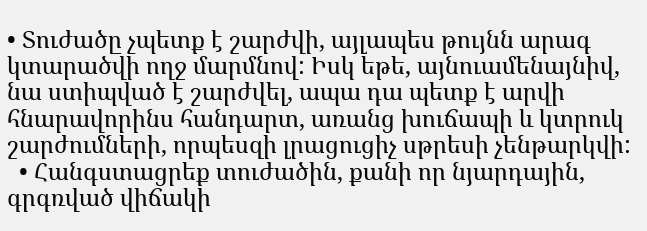• Տուժածը չպետք է շարժվի, այլապես թույնն արագ կտարածվի ողջ մարմնով: Իսկ եթե, այնուամենայնիվ, նա ստիպված է շարժվել, ապա դա պետք է արվի հնարավորինս հանդարտ, առանց խուճապի և կտրուկ շարժումների, որպեսզի լրացուցիչ սթրեսի չենթարկվի:
  • Հանգստացրեք տուժածին, քանի որ նյարդային, գրգռված վիճակի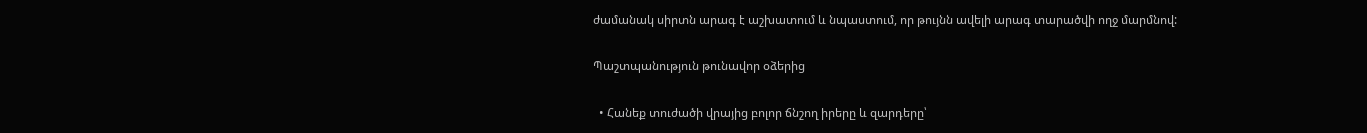ժամանակ սիրտն արագ է աշխատում և նպաստում, որ թույնն ավելի արագ տարածվի ողջ մարմնով:

Պաշտպանություն թունավոր օձերից

  • Հանեք տուժածի վրայից բոլոր ճնշող իրերը և զարդերը՝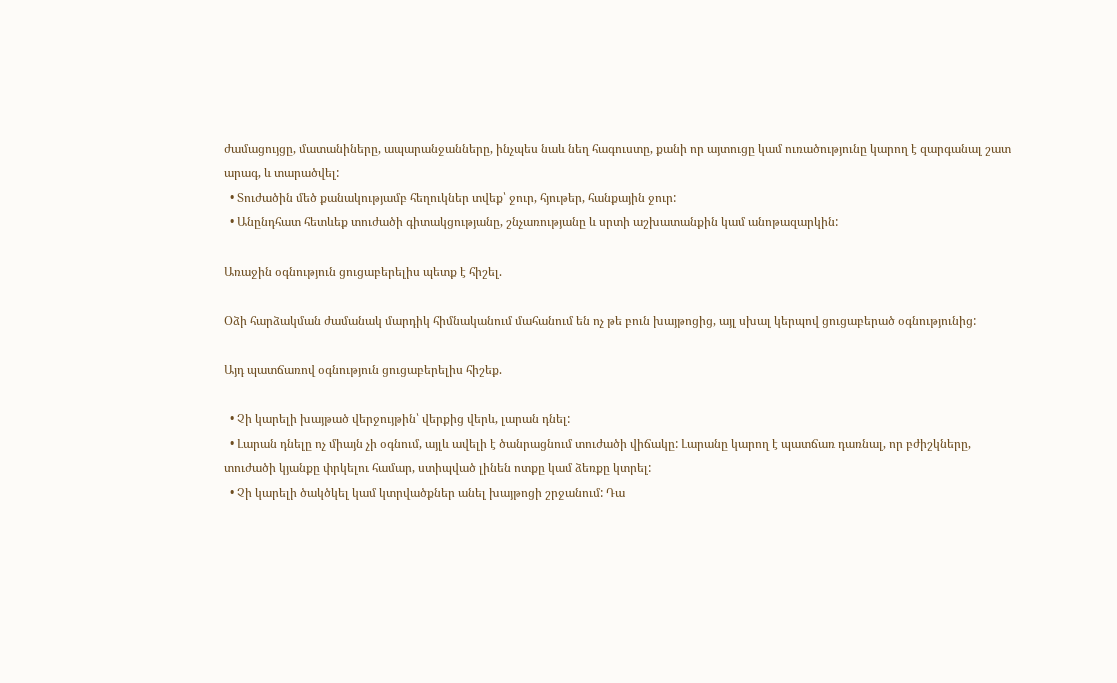ժամացույցը, մատանիները, ապարանջանները, ինչպես նաև նեղ հագուստը, քանի որ այտուցը կամ ուռածությունը կարող է զարգանալ շատ արագ, և տարածվել:
  • Տուժածին մեծ քանակությամբ հեղուկներ տվեք՝ ջուր, հյութեր, հանքային ջուր:
  • Անընդհատ հետևեք տուժածի գիտակցությանը, շնչառությանը և սրտի աշխատանքին կամ անոթազարկին:

Առաջին օգնություն ցուցաբերելիս պետք է հիշել.

Օձի հարձակման ժամանակ մարդիկ հիմնականում մահանում են ոչ թե բուն խայթոցից, այլ սխալ կերպով ցուցաբերած օգնությունից:

Այդ պատճառով օգնություն ցուցաբերելիս հիշեք.

  • Չի կարելի խայթած վերջույթին՝ վերքից վերև, լարան դնել:
  • Լարան դնելը ոչ միայն չի օգնում, այլև ավելի է ծանրացնում տուժածի վիճակը: Լարանը կարող է պատճառ դառնալ, որ բժիշկները, տուժածի կյանքը փրկելու համար, ստիպված լինեն ոտքը կամ ձեռքը կտրել:
  • Չի կարելի ծակծկել կամ կտրվածքներ անել խայթոցի շրջանում: Դա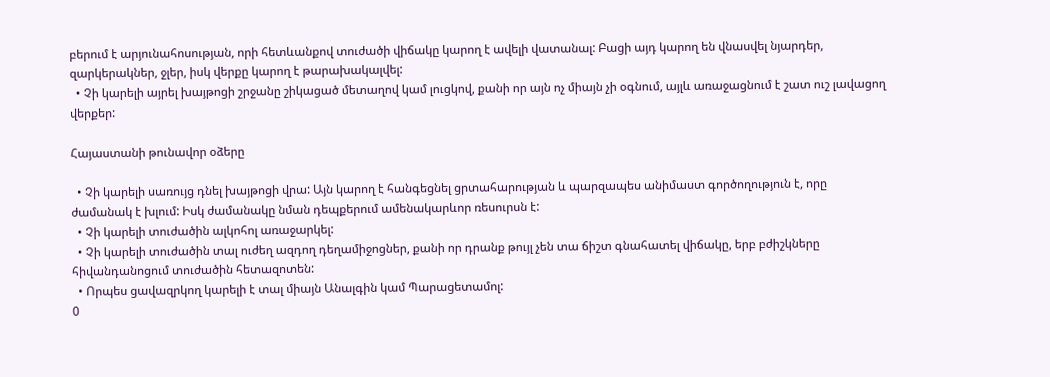բերում է արյունահոսության, որի հետևանքով տուժածի վիճակը կարող է ավելի վատանալ: Բացի այդ կարող են վնասվել նյարդեր, զարկերակներ, ջլեր, իսկ վերքը կարող է թարախակալվել:
  • Չի կարելի այրել խայթոցի շրջանը շիկացած մետաղով կամ լուցկով, քանի որ այն ոչ միայն չի օգնում, այլև առաջացնում է շատ ուշ լավացող վերքեր:

Հայաստանի թունավոր օձերը

  • Չի կարելի սառույց դնել խայթոցի վրա: Այն կարող է հանգեցնել ցրտահարության և պարզապես անիմաստ գործողություն է, որը ժամանակ է խլում: Իսկ ժամանակը նման դեպքերում ամենակարևոր ռեսուրսն է:
  • Չի կարելի տուժածին ալկոհոլ առաջարկել:
  • Չի կարելի տուժածին տալ ուժեղ ազդող դեղամիջոցներ, քանի որ դրանք թույլ չեն տա ճիշտ գնահատել վիճակը, երբ բժիշկները հիվանդանոցում տուժածին հետազոտեն:
  • Որպես ցավազրկող կարելի է տալ միայն Անալգին կամ Պարացետամոլ:
0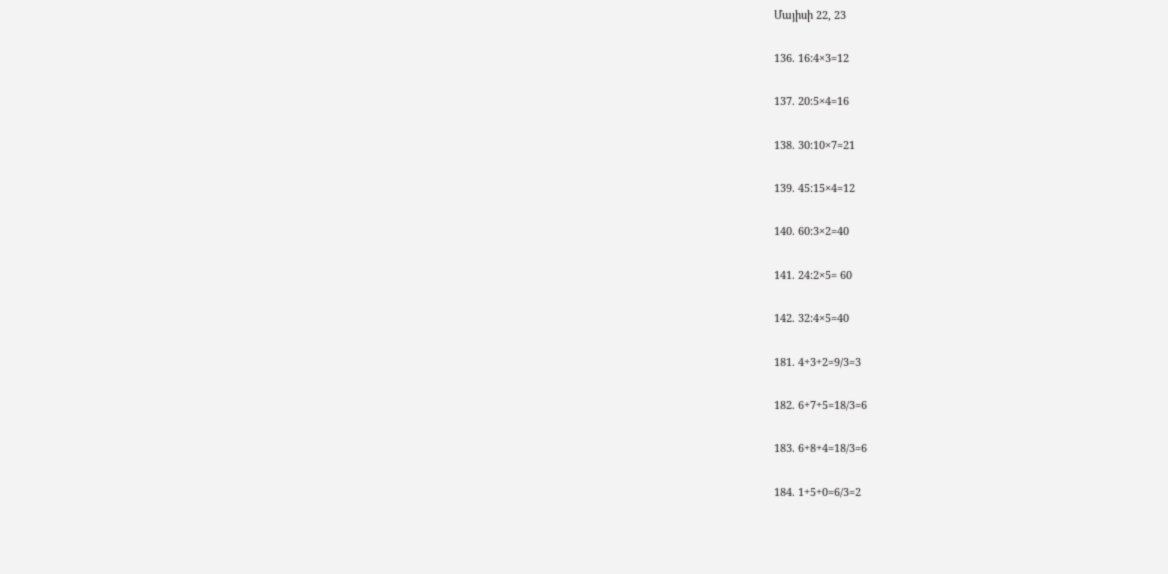Մայիսի 22, 23

136. 16:4×3=12

137. 20:5×4=16

138. 30:10×7=21

139. 45:15×4=12

140. 60:3×2=40

141. 24:2×5= 60

142. 32:4×5=40

181. 4+3+2=9/3=3

182. 6+7+5=18/3=6

183. 6+8+4=18/3=6

184. 1+5+0=6/3=2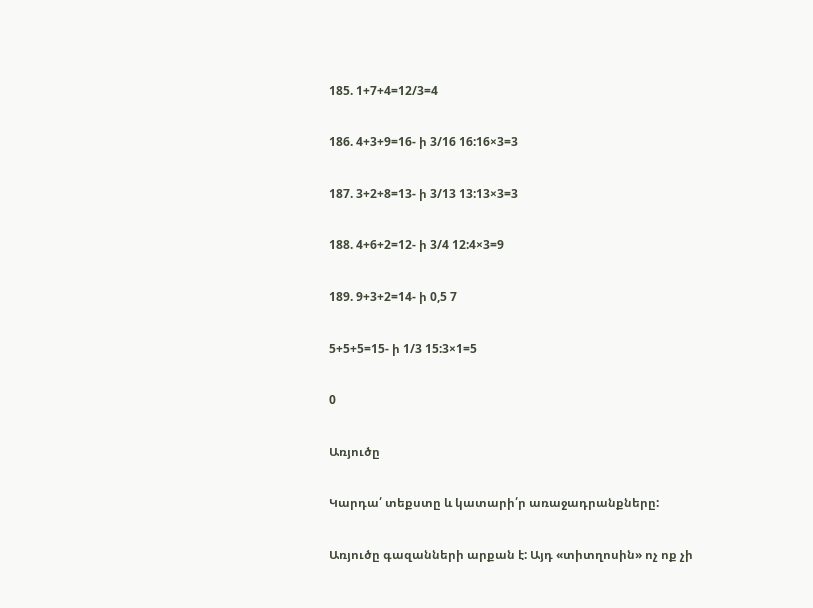185. 1+7+4=12/3=4

186. 4+3+9=16- ի 3/16 16:16×3=3

187. 3+2+8=13- ի 3/13 13:13×3=3

188. 4+6+2=12- ի 3/4 12:4×3=9

189. 9+3+2=14- ի 0,5 7

5+5+5=15- ի 1/3 15:3×1=5

0

Առյուծը

Կարդա՛ տեքստը և կատարի՛ր առաջադրանքները:

Առյուծը գազանների արքան է: Այդ «տիտղոսին» ոչ ոք չի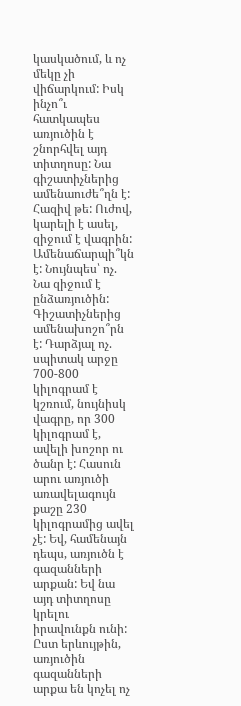կասկածում, և ոչ մեկը չի վիճարկում: Իսկ ինչո՞ւ հատկապես առյուծին է շնորհվել այդ տիտղոսը: Նա գիշատիչներից ամենաուժե՞ղն է: Հազիվ թե: Ուժով, կարելի է ասել, զիջում է վագրին: Ամենաճարպի՞կն է: Նույնպես՝ ոչ. Նա զիջում է ընձառյուծին: Գիշատիչներից ամենախոշո՞րն է: Դարձյալ ոչ. սպիտակ արջը 700-800 կիլոգրամ է կշռում, նույնիսկ վագրը, որ 300 կիլոգրամ է, ավելի խոշոր ու ծանր է: Հասուն արու առյուծի առավելագույն քաշը 230 կիլոգրամից ավել չէ: Եվ, համենայն դեպս, առյուծն է գազանների արքան: Եվ նա այդ տիտղոսը կրելու իրավունքն ունի: Ըստ երևույթին, առյուծին գազանների արքա են կոչել ոչ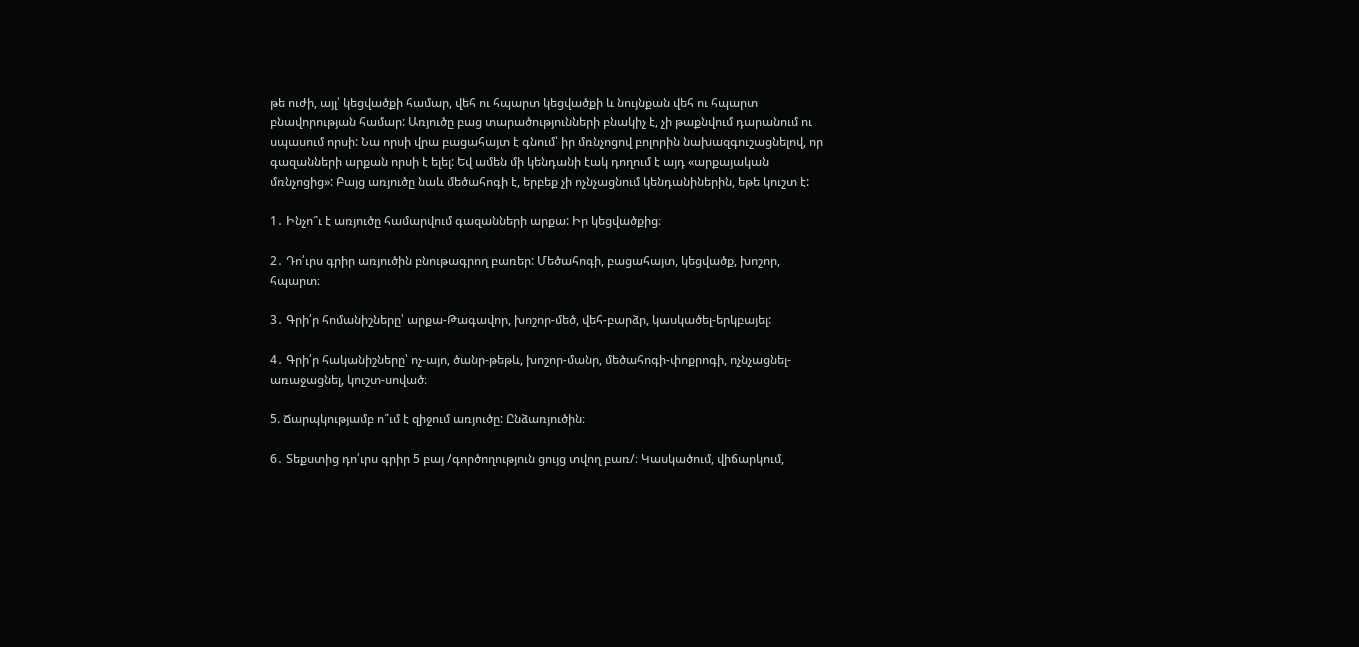թե ուժի, այլ՝ կեցվածքի համար, վեհ ու հպարտ կեցվածքի և նույնքան վեհ ու հպարտ բնավորության համար: Առյուծը բաց տարածությունների բնակիչ է, չի թաքնվում դարանում ու սպասում որսի: Նա որսի վրա բացահայտ է գնում՝ իր մռնչոցով բոլորին նախազգուշացնելով, որ գազանների արքան որսի է ելել: Եվ ամեն մի կենդանի էակ դողում է այդ «արքայական մռնչոցից»: Բայց առյուծը նաև մեծահոգի է, երբեք չի ոչնչացնում կենդանիներին, եթե կուշտ է:

1․ Ինչո՞ւ է առյուծը համարվում գազանների արքա: Իր կեցվածքից։

2․ Դո՛ւրս գրիր առյուծին բնութագրող բառեր: Մեծահոգի, բացահայտ, կեցվածք, խոշոր, հպարտ։

3․ Գրի՛ր հոմանիշները՝ արքա-Թագավոր, խոշոր-մեծ, վեհ-բարձր, կասկածել-երկբայել:

4․ Գրի՛ր հականիշները՝ ոչ-այո, ծանր-թեթև, խոշոր-մանր, մեծահոգի-փոքրոգի, ոչնչացնել-առաջացնել, կուշտ-սոված։

5. Ճարպկությամբ ո՞ւմ է զիջում առյուծը: Ընձառյուծին։

6․ Տեքստից դո՛ւրս գրիր 5 բայ /գործողություն ցույց տվող բառ/։ Կասկածում, վիճարկում,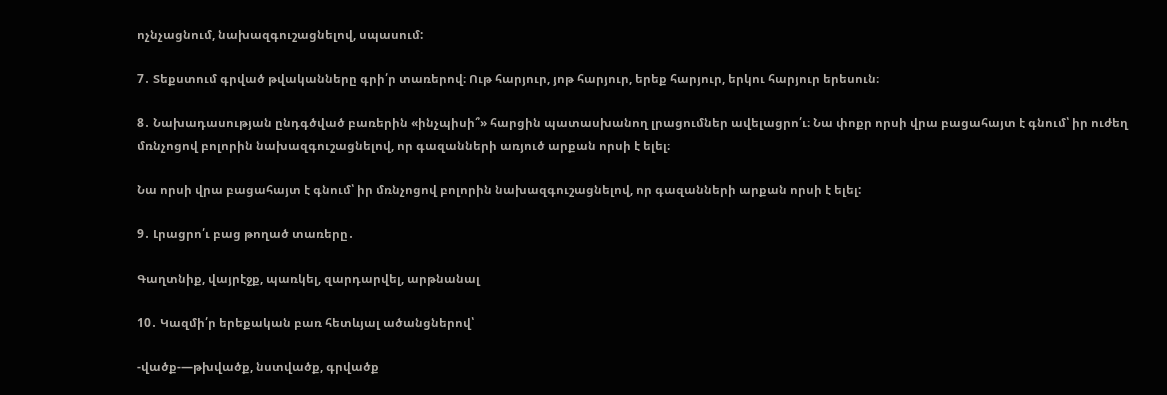ոչնչացնում, նախազգուշացնելով, սպասում:

7․ Տեքստում գրված թվականները գրի՛ր տառերով։ Ութ հարյուր, յոթ հարյուր, երեք հարյուր, երկու հարյուր երեսուն։

8․ Նախադասության ընդգծված բառերին «ինչպիսի՞» հարցին պատասխանող լրացումներ ավելացրո՛ւ։ Նա փոքր որսի վրա բացահայտ է գնում՝ իր ուժեղ մռնչոցով բոլորին նախազգուշացնելով, որ գազանների առյուծ արքան որսի է ելել։

Նա որսի վրա բացահայտ է գնում՝ իր մռնչոցով բոլորին նախազգուշացնելով, որ գազանների արքան որսի է ելել:

9․ Լրացրո՛ւ բաց թողած տառերը․

Գաղտնիք, վայրէջք, պառկել, զարդարվել, արթնանալ

10․ Կազմի՛ր երեքական բառ հետևյալ ածանցներով՝

-վածք-—թխվածք, նստվածք, գրվածք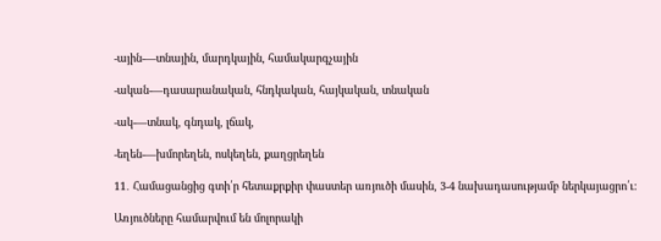-ային-—տնային, մարդկային, համակարգչային

-ական-—դասարանական, հնդկական, հայկական, տնական

-ակ-—տնակ, գնդակ, լճակ,

-եղեն-—խմորեղեն, ոսկեղեն, քաղցրեղեն

11․ Համացանցից գտի՛ր հետաքրքիր փաստեր առյուծի մասին, 3-4 նախադասությամբ ներկայացրո՛ւ։

Առյուծները համարվում են մոլորակի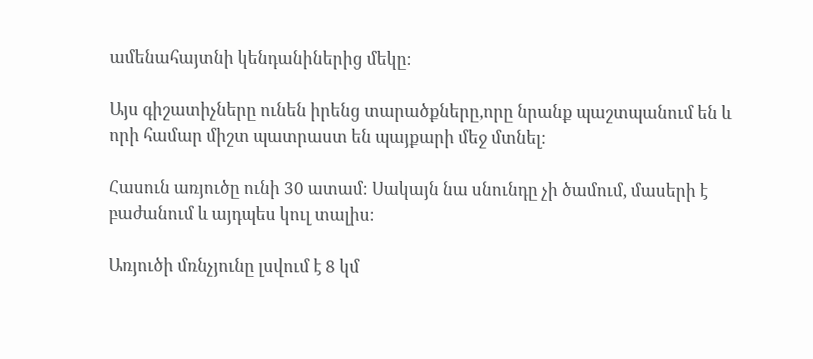ամենահայտնի կենդանիներից մեկը։

Այս գիշատիչները ունեն իրենց տարածքները,որը նրանք պաշտպանում են և որի համար միշտ պատրաստ են պայքարի մեջ մտնել։

Հասուն առյուծը ունի 30 ատամ։ Սակայն նա սնունդը չի ծամում, մասերի է բաժանում և այդպես կուլ տալիս։

Առյուծի մռնչյունը լսվում է 8 կմ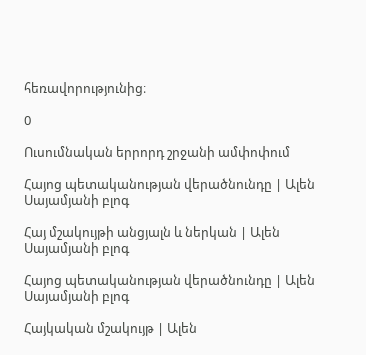հեռավորությունից։

0

Ուսումնական երրորդ շրջանի ամփոփում

Հայոց պետականության վերածնունդը | Ալեն Սայամյանի բլոգ

Հայ մշակույթի անցյալն և ներկան | Ալեն Սայամյանի բլոգ

Հայոց պետականության վերածնունդը | Ալեն Սայամյանի բլոգ

Հայկական մշակույթ | Ալեն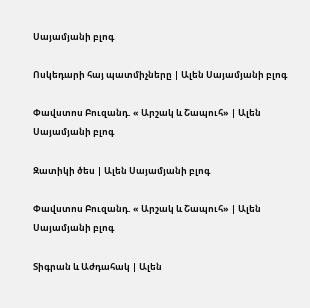Սայամյանի բլոգ

Ոսկեդարի հայ պատմիչները | Ալեն Սայամյանի բլոգ

Փավստոս Բուզանդ. « Արշակ և Շապուհ» | Ալեն Սայամյանի բլոգ

Զատիկի ծես | Ալեն Սայամյանի բլոգ

Փավստոս Բուզանդ. « Արշակ և Շապուհ» | Ալեն Սայամյանի բլոգ

Տիգրան և Աժդահակ | Ալեն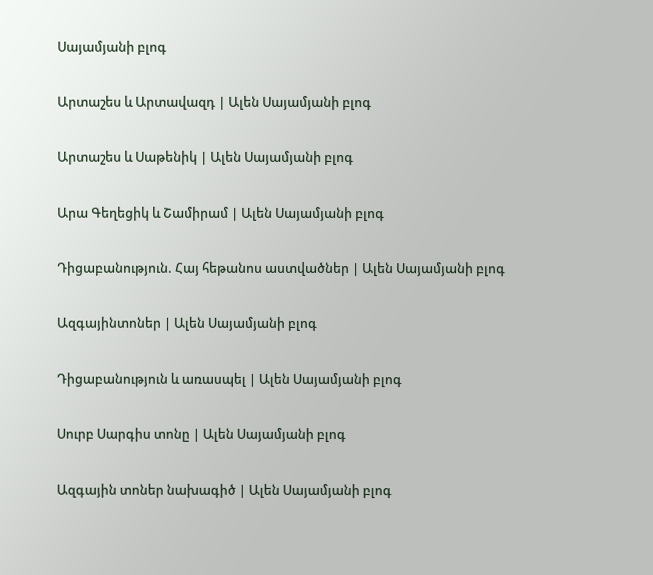Սայամյանի բլոգ

Արտաշես և Արտավազդ | Ալեն Սայամյանի բլոգ

Արտաշես և Սաթենիկ | Ալեն Սայամյանի բլոգ

Արա Գեղեցիկ և Շամիրամ | Ալեն Սայամյանի բլոգ

Դիցաբանություն. Հայ հեթանոս աստվածներ | Ալեն Սայամյանի բլոգ

Ազգայինտոներ | Ալեն Սայամյանի բլոգ

Դիցաբանություն և առասպել | Ալեն Սայամյանի բլոգ

Սուրբ Սարգիս տոնը | Ալեն Սայամյանի բլոգ

Ազգային տոներ նախագիծ | Ալեն Սայամյանի բլոգ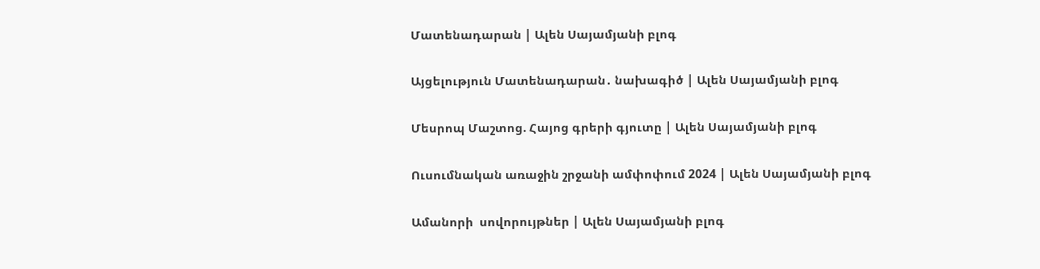Մատենադարան | Ալեն Սայամյանի բլոգ

Այցելություն Մատենադարան․ նախագիծ | Ալեն Սայամյանի բլոգ

Մեսրոպ Մաշտոց. Հայոց գրերի գյուտը | Ալեն Սայամյանի բլոգ

Ուսումնական առաջին շրջանի ամփոփում 2024 | Ալեն Սայամյանի բլոգ

Ամանորի  սովորույթներ | Ալեն Սայամյանի բլոգ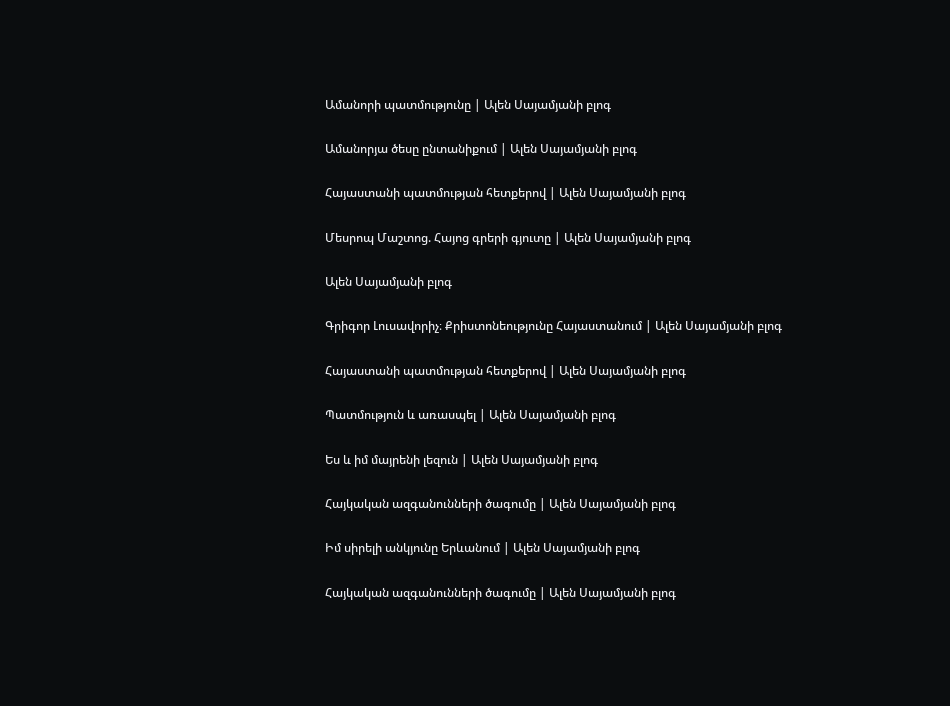Ամանորի պատմությունը | Ալեն Սայամյանի բլոգ

Ամանորյա ծեսը ընտանիքում | Ալեն Սայամյանի բլոգ

Հայաստանի պատմության հետքերով | Ալեն Սայամյանի բլոգ

Մեսրոպ Մաշտոց. Հայոց գրերի գյուտը | Ալեն Սայամյանի բլոգ

Ալեն Սայամյանի բլոգ

Գրիգոր Լուսավորիչ։ Քրիստոնեությունը Հայաստանում | Ալեն Սայամյանի բլոգ

Հայաստանի պատմության հետքերով | Ալեն Սայամյանի բլոգ

Պատմություն և առասպել | Ալեն Սայամյանի բլոգ

Ես և իմ մայրենի լեզուն | Ալեն Սայամյանի բլոգ

Հայկական ազգանունների ծագումը | Ալեն Սայամյանի բլոգ

Իմ սիրելի անկյունը Երևանում | Ալեն Սայամյանի բլոգ

Հայկական ազգանունների ծագումը | Ալեն Սայամյանի բլոգ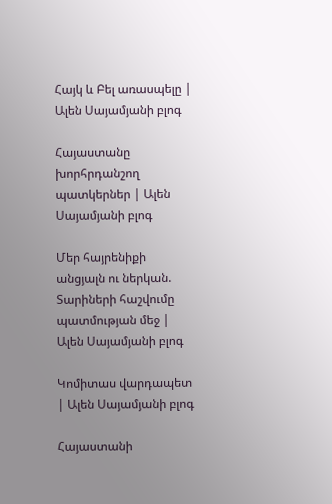Հայկ և Բել առասպելը | Ալեն Սայամյանի բլոգ

Հայաստանը խորհրդանշող պատկերներ | Ալեն Սայամյանի բլոգ

Մեր հայրենիքի անցյալն ու ներկան. Տարիների հաշվումը պատմության մեջ | Ալեն Սայամյանի բլոգ

Կոմիտաս վարդապետ | Ալեն Սայամյանի բլոգ

Հայաստանի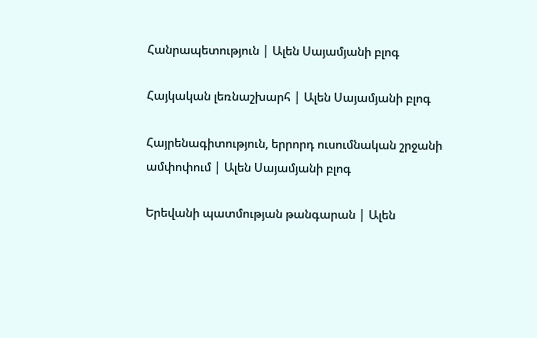Հանրապետություն | Ալեն Սայամյանի բլոգ

Հայկական լեռնաշխարհ | Ալեն Սայամյանի բլոգ

Հայրենագիտություն, երրորդ ուսումնական շրջանի ամփոփում | Ալեն Սայամյանի բլոգ

Երեվանի պատմության թանգարան | Ալեն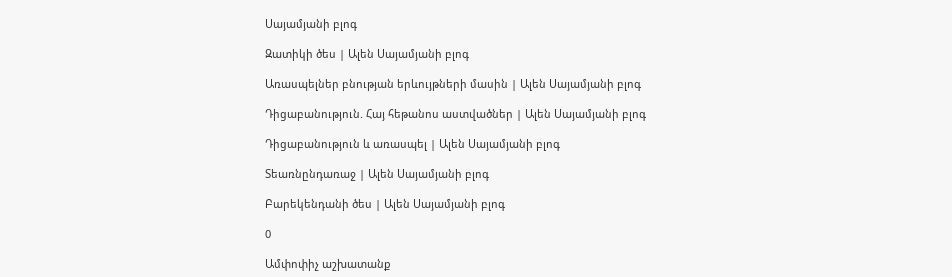Սայամյանի բլոգ

Զատիկի ծես | Ալեն Սայամյանի բլոգ

Առասպելներ բնության երևույթների մասին | Ալեն Սայամյանի բլոգ

Դիցաբանություն. Հայ հեթանոս աստվածներ | Ալեն Սայամյանի բլոգ

Դիցաբանություն և առասպել | Ալեն Սայամյանի բլոգ

Տեառնընդառաջ | Ալեն Սայամյանի բլոգ

Բարեկենդանի ծես | Ալեն Սայամյանի բլոգ

0

Ամփոփիչ աշխատանք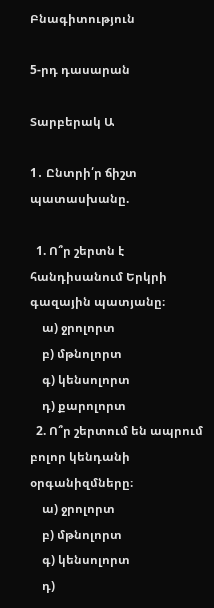Բնագիտություն

5-րդ դասարան

Տարբերակ Ա

1․ Ընտրի՛ր ճիշտ պատասխանը.

  1. Ո՞ր շերտն է հանդիսանում Երկրի գազային պատյանը։
    ա) ջրոլորտ
    բ) մթնոլորտ
    գ) կենսոլորտ
    դ) քարոլորտ
  2. Ո՞ր շերտում են ապրում բոլոր կենդանի օրգանիզմները։
    ա) ջրոլորտ
    բ) մթնոլորտ
    գ) կենսոլորտ
    դ)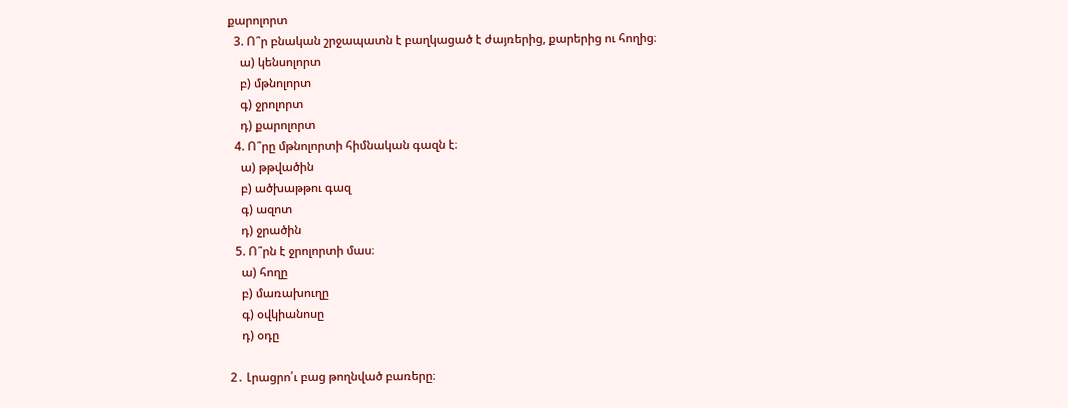քարոլորտ
  3. Ո՞ր բնական շրջապատն է բաղկացած է ժայռերից, քարերից ու հողից։
    ա) կենսոլորտ
    բ) մթնոլորտ
    գ) ջրոլորտ
    դ) քարոլորտ
  4. Ո՞րը մթնոլորտի հիմնական գազն է։
    ա) թթվածին
    բ) ածխաթթու գազ
    գ) ազոտ
    դ) ջրածին
  5. Ո՞րն է ջրոլորտի մաս։
    ա) հողը
    բ) մառախուղը
    գ) օվկիանոսը
    դ) օդը

2․ Լրացրո՛ւ բաց թողնված բառերը։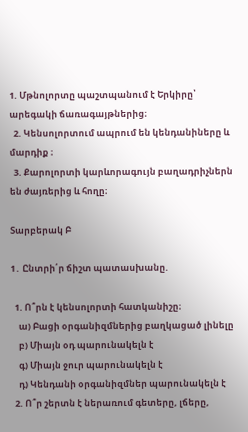1. Մթնոլորտը պաշտպանում է Երկիրը՝ արեգակի ճառագայթներից։
  2. Կենսոլորտում ապրում են կենդանիները և մարդիք ։
  3. Քարոլորտի կարևորագույն բաղադրիչներն են ժայռերից և հողը։

Տարբերակ Բ

1․ Ընտրի՛ր ճիշտ պատասխանը.

  1. Ո՞րն է կենսոլորտի հատկանիշը։
    ա) Բացի օրգանիզմներից բաղկացած լինելը
    բ) Միայն օդ պարունակելն է
    գ) Միայն ջուր պարունակելն է
    դ) Կենդանի օրգանիզմներ պարունակելն է
  2. Ո՞ր շերտն է ներառում գետերը, լճերը,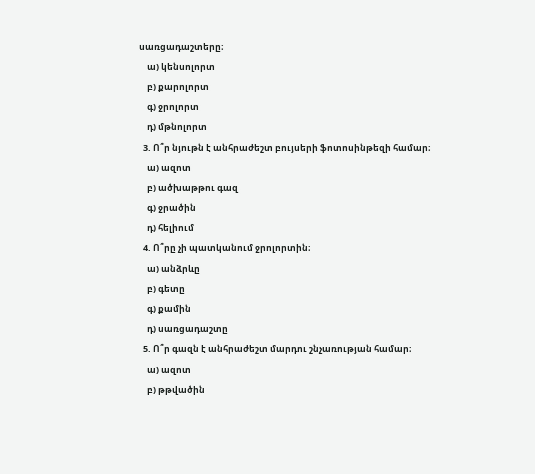սառցադաշտերը։
    ա) կենսոլորտ
    բ) քարոլորտ
    գ) ջրոլորտ
    դ) մթնոլորտ
  3. Ո՞ր նյութն է անհրաժեշտ բույսերի ֆոտոսինթեզի համար։
    ա) ազոտ
    բ) ածխաթթու գազ
    գ) ջրածին
    դ) հելիում
  4. Ո՞րը չի պատկանում ջրոլորտին։
    ա) անձրևը
    բ) գետը
    գ) քամին
    դ) սառցադաշտը
  5. Ո՞ր գազն է անհրաժեշտ մարդու շնչառության համար։
    ա) ազոտ
    բ) թթվածին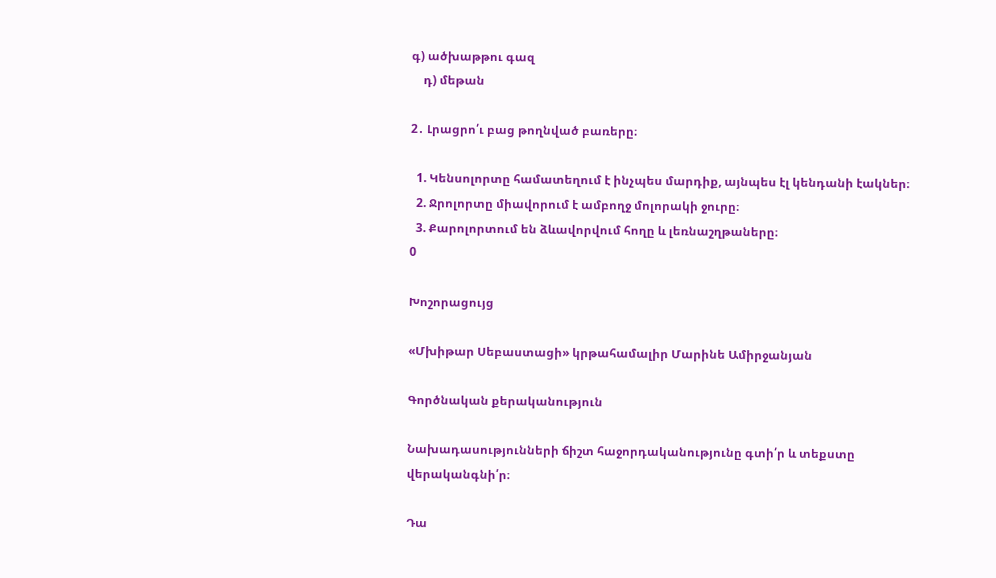գ) ածխաթթու գազ
    դ) մեթան

2․ Լրացրո՛ւ բաց թողնված բառերը։

  1. Կենսոլորտը համատեղում է ինչպես մարդիք, այնպես էլ կենդանի էակներ։
  2. Ջրոլորտը միավորում է ամբողջ մոլորակի ջուրը։
  3. Քարոլորտում են ձևավորվում հողը և լեռնաշղթաները։
0

Խոշորացույց

«Մխիթար Սեբաստացի» կրթահամալիր Մարինե Ամիրջանյան

Գործնական քերականություն

Նախադասությունների ճիշտ հաջորդականությունը գտի՛ր և տեքստը վերականգնի՛ր։

Դա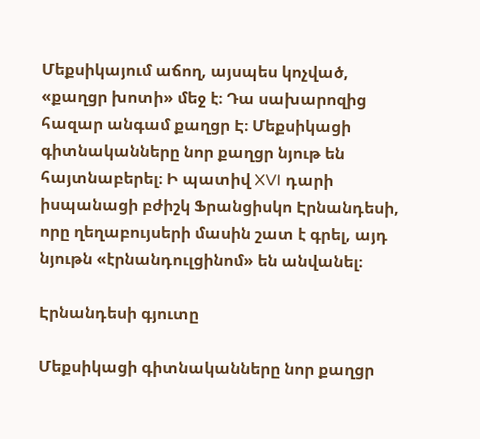Մեքսիկայում աճող, այսպես կոչված, «քաղցր խոտի» մեջ է։ Դա սախարոզից հազար անգամ քաղցր Է։ Մեքսիկացի գիտնականները նոր քաղցր նյութ են հայտնաբերել։ Ի պատիվ XVI դարի իսպանացի բժիշկ Ֆրանցիսկո Էրնանդեսի, որը ղեղաբույսերի մասին շատ է գրել, այդ նյութն «էրնանդուլցինոմ» են անվանել։

Էրնանդեսի գյուտը

Մեքսիկացի գիտնականները նոր քաղցր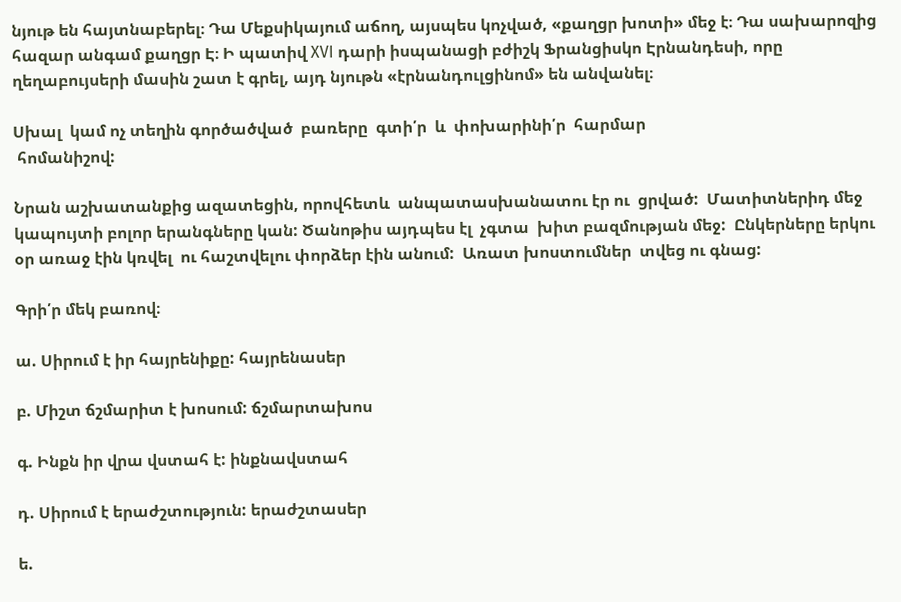նյութ են հայտնաբերել։ Դա Մեքսիկայում աճող, այսպես կոչված, «քաղցր խոտի» մեջ է։ Դա սախարոզից հազար անգամ քաղցր Է։ Ի պատիվ XVI դարի իսպանացի բժիշկ Ֆրանցիսկո Էրնանդեսի, որը ղեղաբույսերի մասին շատ է գրել, այդ նյութն «էրնանդուլցինոմ» են անվանել։

Սխալ  կամ ոչ տեղին գործածված  բառերը  գտի՛ր  և  փոխարինի՛ր  հարմար
 հոմանիշով:

Նրան աշխատանքից ազատեցին, որովհետև  անպատասխանատու էր ու  ցրված:  Մատիտներիդ մեջ կապույտի բոլոր երանգները կան: Ծանոթիս այդպես էլ  չգտա  խիտ բազմության մեջ:  Ընկերները երկու օր առաջ էին կռվել  ու հաշտվելու փորձեր էին անում:  Առատ խոստումներ  տվեց ու գնաց:

Գրի՛ր մեկ բառով։

ա. Սիրում է իր հայրենիքը: հայրենասեր

բ. Միշտ ճշմարիտ է խոսում: ճշմարտախոս

գ. Ինքն իր վրա վստահ է: ինքնավստահ

դ. Սիրում է երաժշտություն: երաժշտասեր

ե.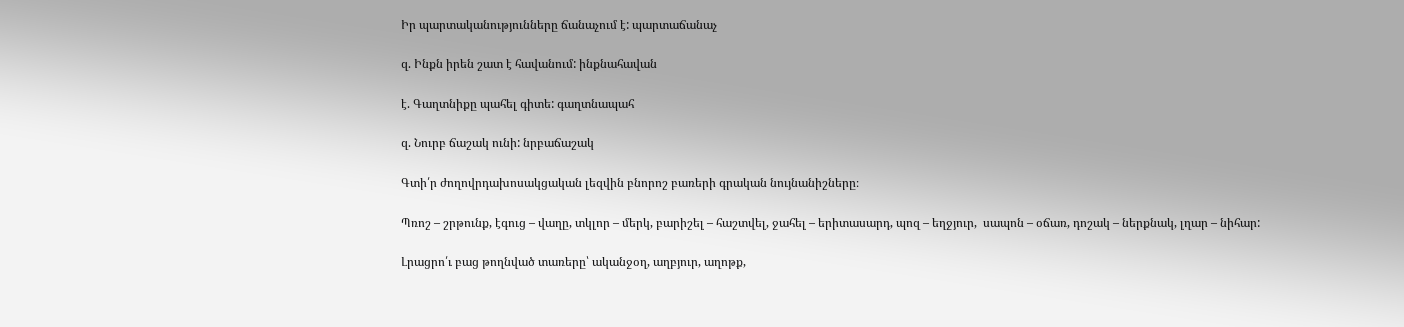Իր պարտականությունները ճանաչում է: պարտաճանաչ

զ. Ինքն իրեն շատ է հավանում: ինքնահավան

է. Գաղտնիքը պահել գիտե: գաղտնապահ

զ. Նուրբ ճաշակ ունի: նրբաճաշակ

Գտի՛ր ժողովրդախոսակցական լեզվին բնորոշ բառերի գրական նույնանիշները։

Պռոշ – շրթունք, էգուց – վաղը, տկլոր – մերկ, բարիշել – հաշտվել, ջահել – երիտասարդ, պոզ – եղջյուր,  սապոն – օճառ, դոշակ – ներքնակ, լղար – նիհար:

Լրացրո՛ւ բաց թողնված տառերը՝ ականջօղ, աղբյուր, աղոթք,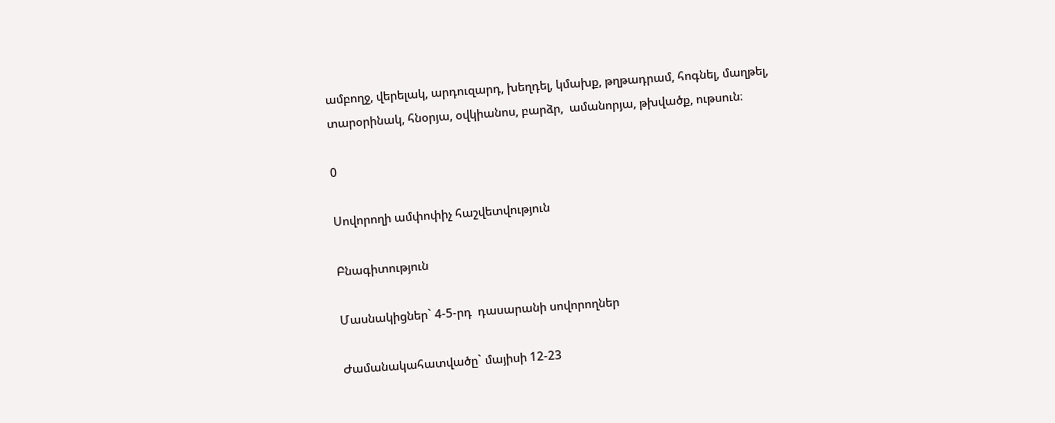ամբողջ, վերելակ, արդուզարդ, խեղդել, կմախք, թղթադրամ, հոգնել, մաղթել, տարօրինակ, հնօրյա, օվկիանոս, բարձր,  ամանորյա, թխվածք, ութսուն։

0

Սովորողի ամփոփիչ հաշվետվություն

Բնագիտություն

Մասնակիցներ` 4-5-րդ  դասարանի սովորողներ

Ժամանակահատվածը` մայիսի 12-23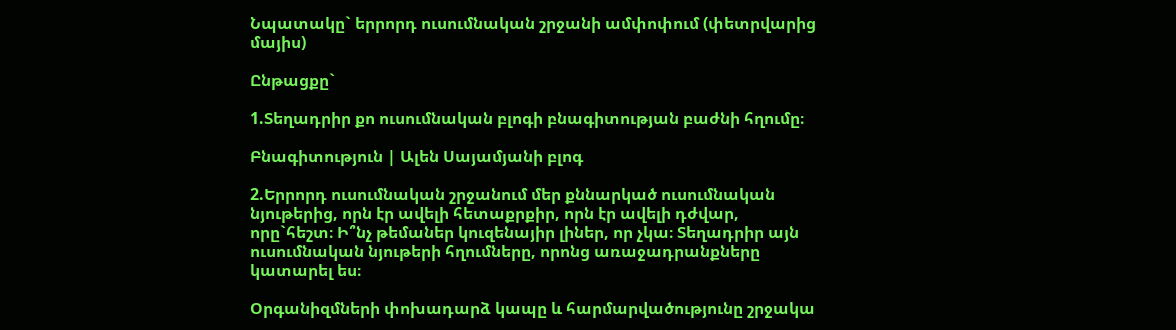Նպատակը` երրորդ ուսումնական շրջանի ամփոփում (փետրվարից մայիս)

Ընթացքը`

1.Տեղադրիր քո ուսումնական բլոգի բնագիտության բաժնի հղումը։

Բնագիտություն | Ալեն Սայամյանի բլոգ

2.Երրորդ ուսումնական շրջանում մեր քննարկած ուսումնական նյութերից, որն էր ավելի հետաքրքիր, որն էր ավելի դժվար, որը`հեշտ։ Ի՞նչ թեմաներ կուզենայիր լիներ, որ չկա։ Տեղադրիր այն ուսումնական նյութերի հղումները, որոնց առաջադրանքները կատարել ես։

Օրգանիզմների փոխադարձ կապը և հարմարվածությունը շրջակա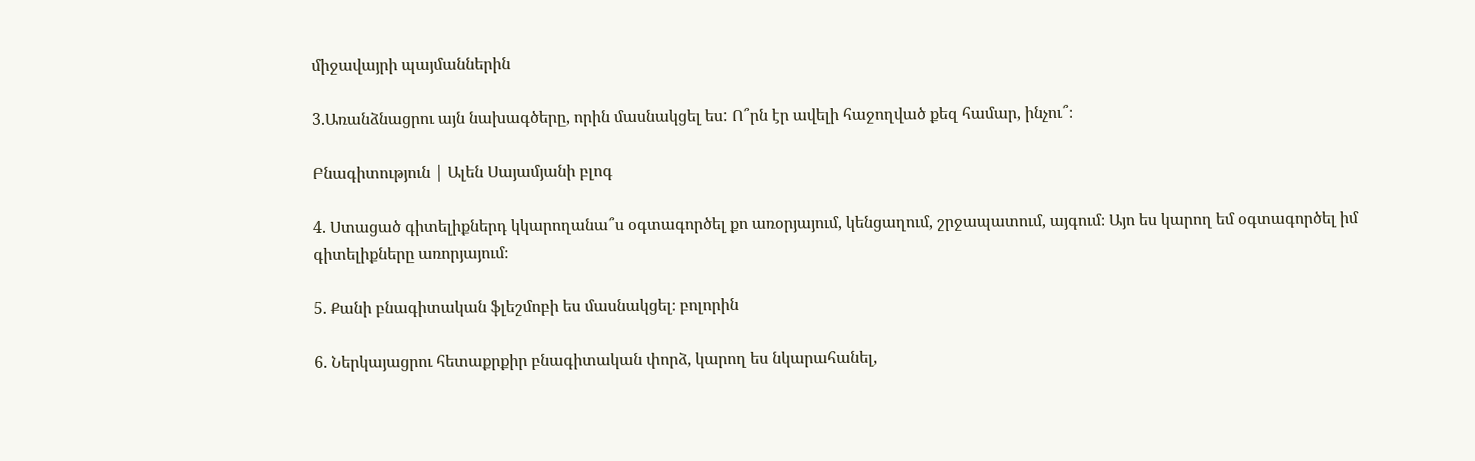միջավայրի պայմաններին

3.Առանձնացրու այն նախագծերը, որին մասնակցել ես: Ո՞րն էր ավելի հաջողված քեզ համար, ինչու՞։

Բնագիտություն | Ալեն Սայամյանի բլոգ

4. Ստացած գիտելիքներդ կկարողանա՞ս օգտագործել քո առօրյայում, կենցաղում, շրջապատում, այգում։ Այո ես կարող եմ օգտագործել իմ գիտելիքները առորյայում։

5. Քանի բնագիտական ֆլեշմոբի ես մասնակցել։ բոլորին

6. Ներկայացրու հետաքրքիր բնագիտական փորձ, կարող ես նկարահանել,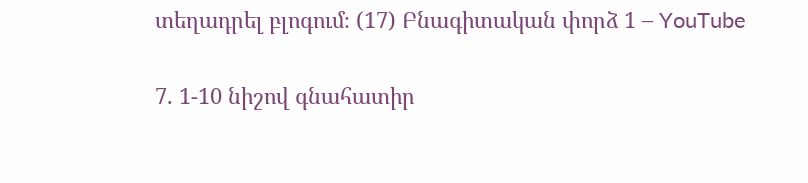տեղադրել բլոգում։ (17) Բնագիտական փորձ 1 – YouTube

7. 1-10 նիշով գնահատիր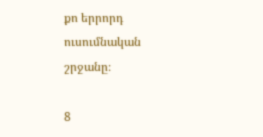քո երրորդ ուսումնական շրջանը։

8